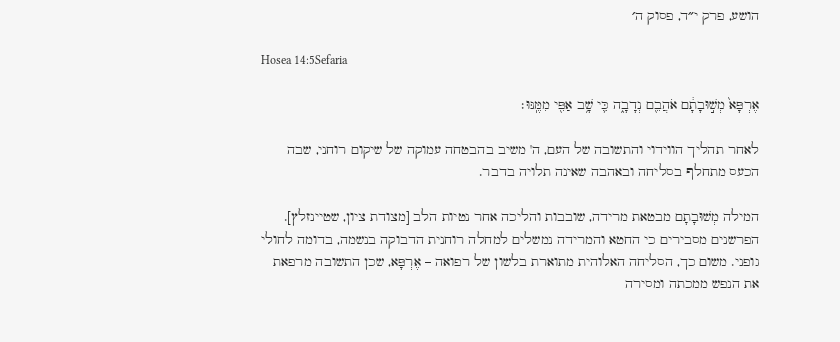הושע, פרק י״ד, פסוק ה׳

Hosea 14:5Sefaria

אֶרְפָּא֙ מְשׁ֣וּבָתָ֔ם אֹהֲבֵ֖ם נְדָבָ֑ה כִּ֛י שָׁ֥ב אַפִּ֖י מִמֶּֽנּוּ׃

לאחר תהליך הווידוי והתשובה של העם, ה' משיב בהבטחה עמוקה של שיקום רוחני, שבה הכעס מתחלף בסליחה ובאהבה שאינה תלויה בדבר.

המילה מְשׁוּבָתָם מבטאת מרידה, שובבות והליכה אחר נטיות הלב [מצודת ציון, שטיינזלץ]. הפרשנים מסבירים כי החטא והמרידה נמשלים למחלה רוחנית הדבוקה בנשמה, בדומה לחולי גופני. משום כך, הסליחה האלוהית מתוארת בלשון של רפואה – אֶרְפָּא, שכן התשובה מרפאת את הנפש ממכתה ומסירה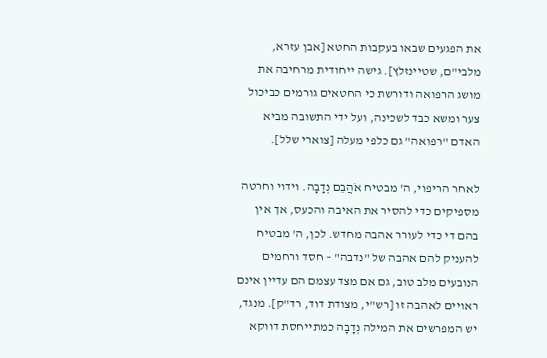את הפגעים שבאו בעקבות החטא [אבן עזרא, מלבי"ם, שטיינזלץ]. גישה ייחודית מרחיבה את מושג הרפואה ודורשת כי החטאים גורמים כביכול צער ומשא כבד לשכינה, ועל ידי התשובה מביא האדם "רפואה" גם כלפי מעלה [צוארי שלל].

לאחר הריפוי, ה' מבטיח אֹהֲבֵם נְדָבָה. וידוי וחרטה מספיקים כדי להסיר את האיבה והכעס, אך אין בהם די כדי לעורר אהבה מחדש. לכן, ה' מבטיח להעניק להם אהבה של "נדבה" – חסד ורחמים הנובעים מלב טוב, גם אם מצד עצמם הם עדיין אינם ראויים לאהבה זו [רש"י, מצודת דוד, רד"ק]. מנגד, יש המפרשים את המילה נְדָבָה כמתייחסת דווקא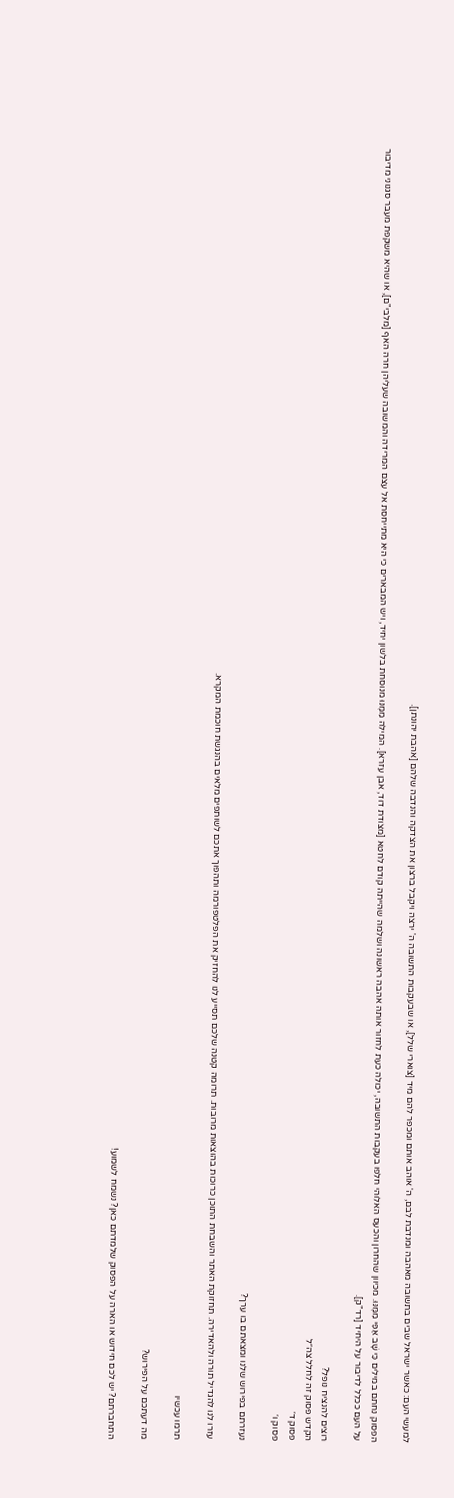למעשי העם: כאשר ישראל שבים בתשובה מאהבה ומנדבת לבם, ה' אוהב אותם ומכפר להם מיד [צוארי שלל], או שבעקבות התשובה ה' ירצה ויקבל ברצון את הצדקה והנדבה שלהם [אהבת יהונתן].

הפסוק נחתם במילים כִּי שָׁב אַפִּי מִמֶּנּוּ. מכיוון שהחרון והכעס האלוהי חלפו בעקבות התשובה, יכולה כעת לחזור אותה אהבה ראשונה ושלמה שהייתה קודם לחטא [מצודת דוד, אבן עזרא]. המילה מִמֶּנּוּ מנוסחת בלשון יחיד, ויש המבארים כי היא מתייחסת אל עצם המרידה והמשובה שעליהן חרה האף [מלבי"ם], או שהיא משקפת מעבר סגנוני מדיבור על העם ככלל לדיבור על היחיד [רד"ק].

רוצים להנציח נופל?
הקדש פסוק זה לחלל צה״ל
פסוק ד׳
פסוק ו׳

נעזרתם בפירוש שלנו ומצאתם בו ערך?

עזרו לנו להגדיל תורה ולהאדירה. תחזוקת האתר והשבחת התוכן כרוכות בהוצאות מרובות. תרומה קטנה שלכם תסייע לנו להחזיק את הפלטפורמה ותהפוך אתכם לשותפים מלאים בהנגשת חוכמת המקרא.

תרמו עכשיו

מה דעתכם על הפירוש?

התחברתם? יש לכם חידוש או הארה על הפסוק שלמדתם כאן? נשמח לשמוע!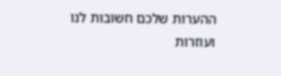ההערות שלכם חשובות לנו ועוזרות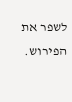לשפר את הפירוש.